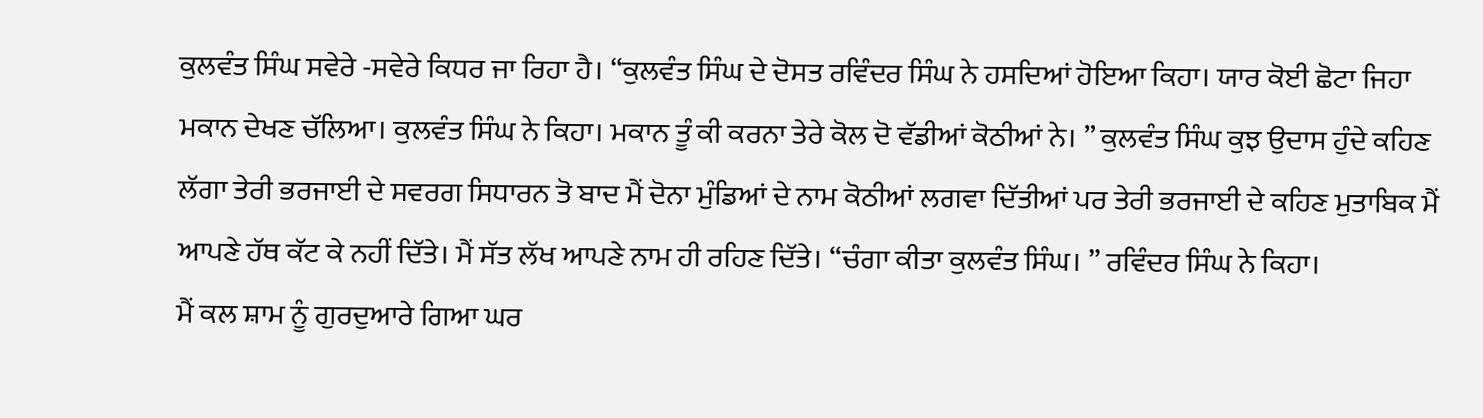ਕੁਲਵੰਤ ਸਿੰਘ ਸਵੇਰੇ -ਸਵੇਰੇ ਕਿਧਰ ਜਾ ਰਿਹਾ ਹੈ। “ਕੁਲਵੰਤ ਸਿੰਘ ਦੇ ਦੋਸਤ ਰਵਿੰਦਰ ਸਿੰਘ ਨੇ ਹਸਦਿਆਂ ਹੋਇਆ ਕਿਹਾ। ਯਾਰ ਕੋਈ ਛੋਟਾ ਜਿਹਾ ਮਕਾਨ ਦੇਖਣ ਚੱਲਿਆ। ਕੁਲਵੰਤ ਸਿੰਘ ਨੇ ਕਿਹਾ। ਮਕਾਨ ਤੂੰ ਕੀ ਕਰਨਾ ਤੇਰੇ ਕੋਲ ਦੋ ਵੱਡੀਆਂ ਕੋਠੀਆਂ ਨੇ। ” ਕੁਲਵੰਤ ਸਿੰਘ ਕੁਝ ਉਦਾਸ ਹੁੰਦੇ ਕਹਿਣ ਲੱਗਾ ਤੇਰੀ ਭਰਜਾਈ ਦੇ ਸਵਰਗ ਸਿਧਾਰਨ ਤੋ ਬਾਦ ਮੈਂ ਦੋਨਾ ਮੁੰਡਿਆਂ ਦੇ ਨਾਮ ਕੋਠੀਆਂ ਲਗਵਾ ਦਿੱਤੀਆਂ ਪਰ ਤੇਰੀ ਭਰਜਾਈ ਦੇ ਕਹਿਣ ਮੁਤਾਬਿਕ ਮੈਂ ਆਪਣੇ ਹੱਥ ਕੱਟ ਕੇ ਨਹੀਂ ਦਿੱਤੇ। ਮੈਂ ਸੱਤ ਲੱਖ ਆਪਣੇ ਨਾਮ ਹੀ ਰਹਿਣ ਦਿੱਤੇ। “ਚੰਗਾ ਕੀਤਾ ਕੁਲਵੰਤ ਸਿੰਘ। ” ਰਵਿੰਦਰ ਸਿੰਘ ਨੇ ਕਿਹਾ।
ਮੈਂ ਕਲ ਸ਼ਾਮ ਨੂੰ ਗੁਰਦੁਆਰੇ ਗਿਆ ਘਰ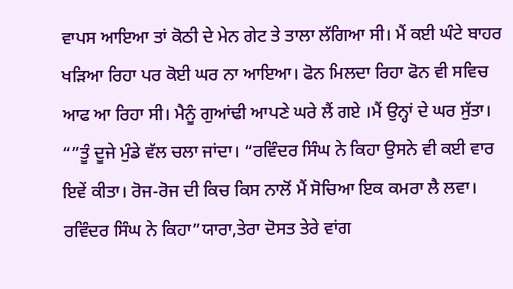ਵਾਪਸ ਆਇਆ ਤਾਂ ਕੋਠੀ ਦੇ ਮੇਨ ਗੇਟ ਤੇ ਤਾਲਾ ਲੱਗਿਆ ਸੀ। ਮੈਂ ਕਈ ਘੰਟੇ ਬਾਹਰ ਖੜਿਆ ਰਿਹਾ ਪਰ ਕੋਈ ਘਰ ਨਾ ਆਇਆ। ਫੋਨ ਮਿਲਦਾ ਰਿਹਾ ਫੋਨ ਵੀ ਸਵਿਚ ਆਫ ਆ ਰਿਹਾ ਸੀ। ਮੈਨੂੰ ਗੁਆਂਢੀ ਆਪਣੇ ਘਰੇ ਲੈਂ ਗਏ ।ਮੈਂ ਉਨ੍ਹਾਂ ਦੇ ਘਰ ਸੁੱਤਾ। “”ਤੂੰ ਦੂਜੇ ਮੁੰਡੇ ਵੱਲ ਚਲਾ ਜਾਂਦਾ। “ਰਵਿੰਦਰ ਸਿੰਘ ਨੇ ਕਿਹਾ ਉਸਨੇ ਵੀ ਕਈ ਵਾਰ ਇਵੇਂ ਕੀਤਾ। ਰੋਜ-ਰੋਜ ਦੀ ਕਿਚ ਕਿਸ ਨਾਲੋਂ ਮੈਂ ਸੋਚਿਆ ਇਕ ਕਮਰਾ ਲੈ ਲਵਾ। ਰਵਿੰਦਰ ਸਿੰਘ ਨੇ ਕਿਹਾ”ਯਾਰਾ,ਤੇਰਾ ਦੋਸਤ ਤੇਰੇ ਵਾਂਗ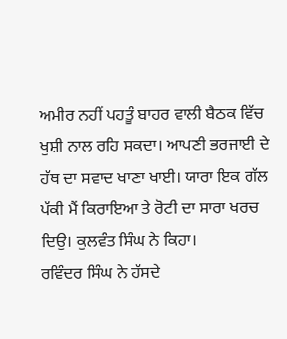ਅਮੀਰ ਨਹੀਂ ਪਹਤੂੰ ਬਾਹਰ ਵਾਲੀ ਬੈਠਕ ਵਿੱਚ ਖੁਸ਼ੀ ਨਾਲ ਰਹਿ ਸਕਦਾ। ਆਪਣੀ ਭਰਜਾਈ ਦੇ ਹੱਥ ਦਾ ਸਵਾਦ ਖਾਣਾ ਖਾਈ। ਯਾਰਾ ਇਕ ਗੱਲ ਪੱਕੀ ਮੈਂ ਕਿਰਾਇਆ ਤੇ ਰੋਟੀ ਦਾ ਸਾਰਾ ਖਰਚ ਦਿਉ। ਕੁਲਵੰਤ ਸਿੰਘ ਨੇ ਕਿਹਾ।
ਰਵਿੰਦਰ ਸਿੰਘ ਨੇ ਹੱਸਦੇ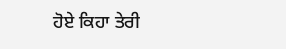ਹੋਏ ਕਿਹਾ ਤੇਰੀ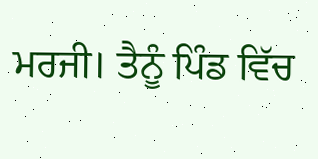ਮਰਜੀ। ਤੈਨੂੰ ਪਿੰਡ ਵਿੱਚ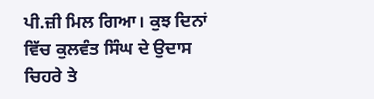ਪੀ.ਜ਼ੀ ਮਿਲ ਗਿਆ। ਕੁਝ ਦਿਨਾਂ ਵਿੱਚ ਕੁਲਵੰਤ ਸਿੰਘ ਦੇ ਉਦਾਸ ਚਿਹਰੇ ਤੇ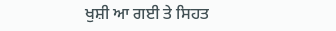ਖੁਸ਼ੀ ਆ ਗਈ ਤੇ ਸਿਹਤ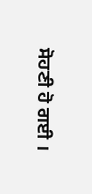ਸੋਹਣੀ ਹੋ ਗਈ ।